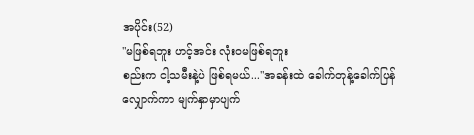အပိုင်း(52)
"မဖြစ်ရဘူး ဟင့်အင်း လုံးဝမဖြစ်ရဘူး
စည်းက ငါ့သမီးနဲ့ပဲ ဖြစ်ရမယ်..."အခန်းထဲ ခေါက်တုန့်ခေါက်ပြန်
လျှောက်ကာ မျက်နှာမှာပျက်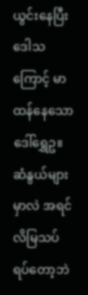ယွင်းနေပြီး
ဒေါသကြောင့် မာထန်နေသော ဒေါ်ရွှေဥ။ဆံနွယ်များမှာလဲ အရင်လိမြသပ်ရပ်တော့ဘဲ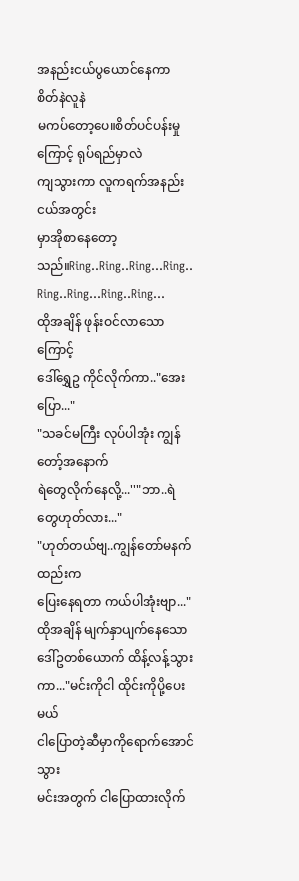အနည်းငယ်ပွယောင်နေကာ စိတ်နဲလူနဲ
မကပ်တော့ပေ။စိတ်ပင်ပန်းမှုကြောင့် ရုပ်ရည်မှာလဲ
ကျသွားကာ လူကရက်အနည်းငယ်အတွင်း
မှာအိုစာနေတော့သည်။Ring..Ring..Ring...Ring..
Ring..Ring...Ring..Ring...
ထိုအချိန် ဖုန်းဝင်လာသောကြောင့်
ဒေါ်ရွှေဥ ကိုင်လိုက်ကာ.."အေးပြော..."
"သခင်မကြီး လုပ်ပါအုံး ကျွန်တော့်အနောက်
ရဲတွေလိုက်နေလို့...''"ဘာ..ရဲတွေဟုတ်လား..."
"ဟုတ်တယ်ဗျ..ကျွန်တော်မနက်ထည်းက
ပြေးနေရတာ ကယ်ပါအုံးဗျာ..."ထိုအချိန် မျက်နှာပျက်နေသော
ဒေါ်ဥတစ်ယောက် ထိန့်လန့်သွားကာ..."မင်းကိုငါ ထိုင်းကိုပို့ပေးမယ်
ငါပြောတဲ့ဆီမှာကိုရောက်အောင်သွား
မင်းအတွက် ငါပြောထားလိုက်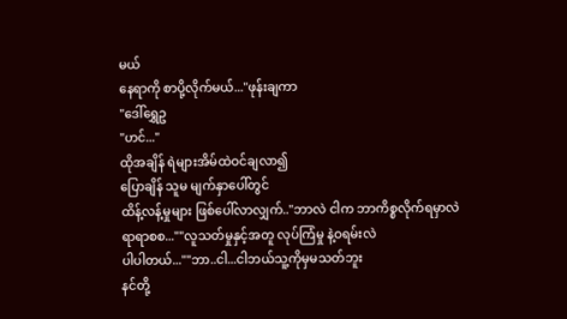မယ်
နေရာကို စာပို့လိုက်မယ်..."ဖုန်းချကာ
"ဒေါ်ရွှေဥ
"ဟင်..."
ထိုအချိန် ရဲများအိမ်ထဲဝင်ချလာ၍
ပြောချိန် သူမ မျက်နှာပေါ်တွင်
ထိန့်လန့်မှုများ ဖြစ်ပေါ်လာလျှက်.."ဘာလဲ ငါက ဘာကိစ္စလိုက်ရမှာလဲ
ရာရာစစ...""လူသတ်မှုနှင့်အတူ လုပ်ကြံမှု နဲ့ဝရမ်းလဲ
ပါပါတယ်...""ဘာ..ငါ...ငါဘယ်သူ့ကိုမှမသတ်ဘူး
နင်တို့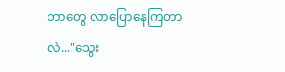ဘာတွေ လာပြောနေကြတာလဲ..."သွေး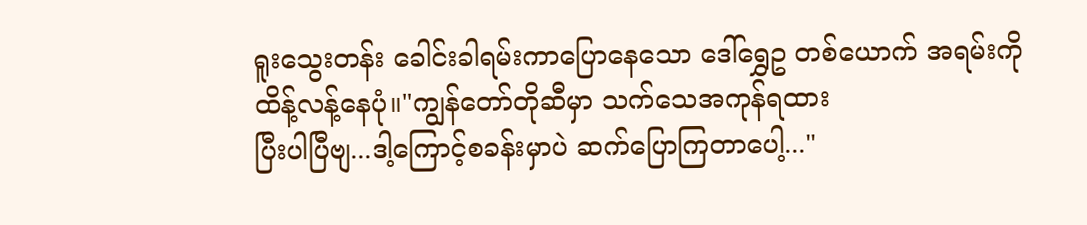ရူးသွေးတန်း ခေါင်းခါရမ်းကာပြောနေသော ဒေါ်ရွှေဥ တစ်ယောက် အရမ်းကို
ထိန့်လန့်နေပုံ။"ကျွန်တော်တိုဆီမှာ သက်သေအကုန်ရထား
ပြီးပါပြီဗျ...ဒါ့ကြောင့်စခန်းမှာပဲ ဆက်ပြောကြတာပေါ့..."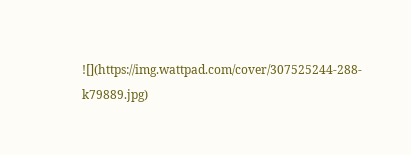![](https://img.wattpad.com/cover/307525244-288-k79889.jpg)